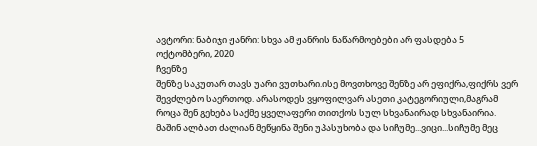ავტორი: ნაბიჯი ჟანრი: სხვა ამ ჟანრის ნაწარმოებები არ ფასდება 5 ოქტომბერი, 2020
ჩვენზე
შენზე საკუთარ თავს უარი ვუთხარი.ისე მოვთხოვე შენზე არ ეფიქრა,ფიქრს ვერ შევძლებო საერთოდ. არასოდეს ვყოფილვარ ასეთი კატეგორიული,მაგრამ როცა შენ გეხება საქმე ყველაფერი თითქოს სულ სხვანაირად სხვანაირია. მაშინ ალბათ ძალიან მეწყინა შენი უპასუხობა და სიჩუმე...ვიცი...სიჩუმე მეც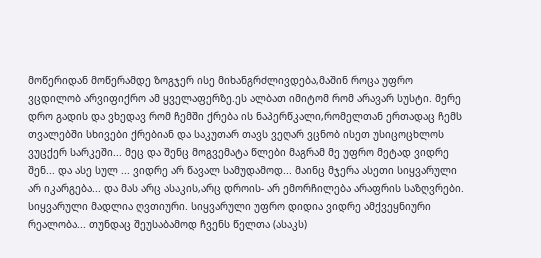მოწერიდან მოწერამდე ზოგჯერ ისე მიხანგრძლივდება,მაშინ როცა უფრო ვცდილობ არვიფიქრო ამ ყველაფერზე.ეს ალბათ იმიტომ რომ არავარ სუსტი. მერე დრო გადის და ვხედავ რომ ჩემში ქრება ის ნაპერწკალი,რომელთან ერთადაც ჩემს თვალებში სხივები ქრებიან და საკუთარ თავს ვეღარ ვცნობ ისეთ უსიცოცხლოს ვუცქერ სარკეში... მეც და შენც მოგვემატა წლები მაგრამ მე უფრო მეტად ვიდრე შენ... და ასე სულ ... ვიდრე არ წავალ სამუდამოდ... მაინც მჯერა ასეთი სიყვარული არ იკარგება... და მას არც ასაკის,არც დროის- არ ემორჩილება არაფრის საზღვრები. სიყვარული მადლია ღვთიური. სიყვარული უფრო დიდია ვიდრე ამქვეყნიური რეალობა... თუნდაც შეუსაბამოდ ჩვენს წელთა (ასაკს)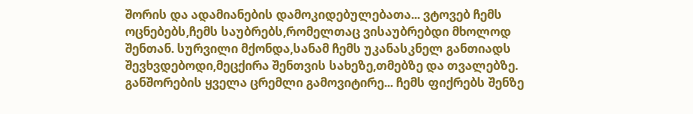შორის და ადამიანების დამოკიდებულებათა... ვტოვებ ჩემს ოცნებებს,ჩემს საუბრებს,რომელთაც ვისაუბრებდი მხოლოდ შენთან. სურვილი მქონდა,სანამ ჩემს უკანასკნელ განთიადს შევხვდებოდი,მეცქირა შენთვის სახეზე,თმებზე და თვალებზე. განშორების ყველა ცრემლი გამოვიტირე... ჩემს ფიქრებს შენზე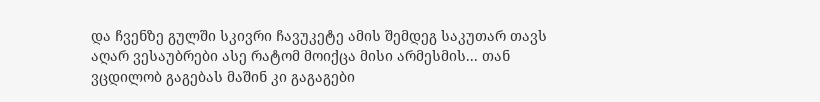და ჩვენზე გულში სკივრი ჩავუკეტე ამის შემდეგ საკუთარ თავს აღარ ვესაუბრები ასე რატომ მოიქცა მისი არმესმის... თან ვცდილობ გაგებას მაშინ კი გაგაგები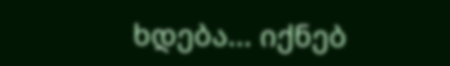ხდება... იქნებ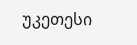უკეთესი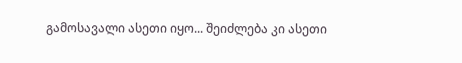გამოსავალი ასეთი იყო... შეიძლება კი ასეთი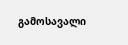გამოსავალი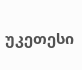უკეთესი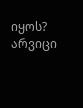იყოს? არვიცი